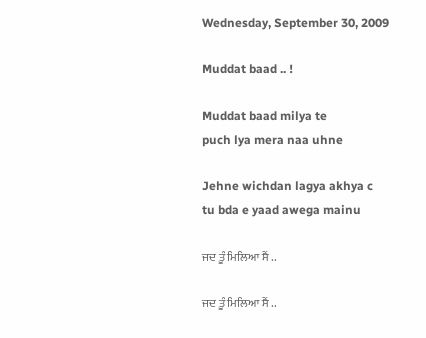Wednesday, September 30, 2009

Muddat baad .. !

Muddat baad milya te
puch lya mera naa uhne

Jehne wichdan lagya akhya c
tu bda e yaad awega mainu

ਜਦ ਤੂੰ ਮਿਲਿਆ ਸੈਂ ..

ਜਦ ਤੂੰ ਮਿਲਿਆ ਸੈਂ ..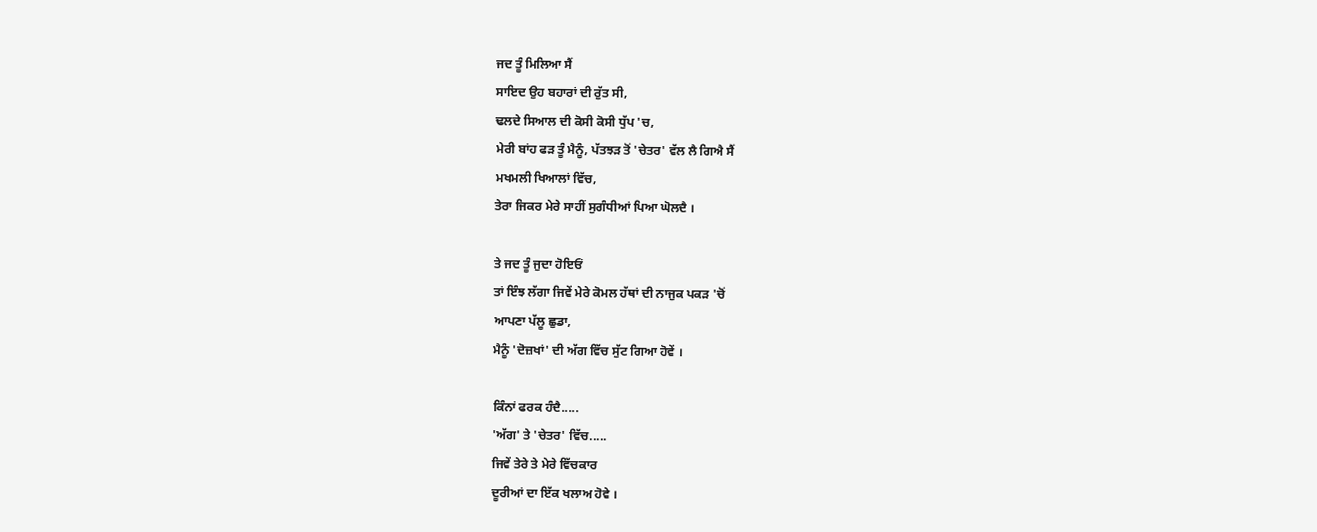ਜਦ ਤੂੰ ਮਿਲਿਆ ਸੈਂ
ਸਾਇਦ ਉਹ ਬਹਾਰਾਂ ਦੀ ਰੁੱਤ ਸੀ,
ਢਲਦੇ ਸਿਆਲ ਦੀ ਕੋਸੀ ਕੋਸੀ ਧੁੱਪ 'ਚ,
ਮੇਰੀ ਬਾਂਹ ਫੜ ਤੂੰ ਮੈਨੂੰ, ਪੱਤਝੜ ਤੋਂ 'ਚੇਤਰ' ਵੱਲ ਲੈ ਗਿਐ ਸੈਂ
ਮਖਮਲੀ ਖਿਆਲਾਂ ਵਿੱਚ,
ਤੇਰਾ ਜਿਕਰ ਮੇਰੇ ਸਾਹੀਂ ਸੁਗੰਧੀਆਂ ਪਿਆ ਘੋਲਦੈ ।

ਤੇ ਜਦ ਤੂੰ ਜੁਦਾ ਹੋਇਓਂ
ਤਾਂ ਇੰਝ ਲੱਗਾ ਜਿਵੇਂ ਮੇਰੇ ਕੋਮਲ ਹੱਥਾਂ ਦੀ ਨਾਜੁਕ ਪਕੜ 'ਚੋਂ
ਆਪਣਾ ਪੱਲੂ ਛੁਡਾ,
ਮੈਨੂੰ 'ਦੋਜ਼ਖਾਂ' ਦੀ ਅੱਗ ਵਿੱਚ ਸੁੱਟ ਗਿਆ ਹੋਵੇਂ ।

ਕਿੰਨਾਂ ਫਰਕ ਹੰਦੈ.....
'ਅੱਗ' ਤੇ 'ਚੇਤਰ' ਵਿੱਚ.....
ਜਿਵੇਂ ਤੇਰੇ ਤੇ ਮੇਰੇ ਵਿੱਚਕਾਰ
ਦੂਰੀਆਂ ਦਾ ਇੱਕ ਖਲਾਅ ਹੋਵੇ ।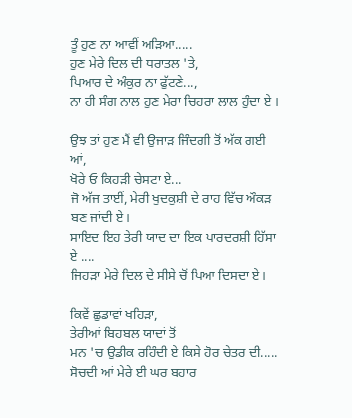ਤੂੰ ਹੁਣ ਨਾ ਆਵੀਂ ਅੜਿਆ.....
ਹੁਣ ਮੇਰੇ ਦਿਲ ਦੀ ਧਰਾਤਲ 'ਤੇ,
ਪਿਆਰ ਦੇ ਅੰਕੁਰ ਨਾ ਫੁੱਟਣੇ...,
ਨਾ ਹੀ ਸੰਗ ਨਾਲ ਹੁਣ ਮੇਰਾ ਚਿਹਰਾ ਲਾਲ ਹੁੰਦਾ ਏ ।

ਉਝ ਤਾਂ ਹੁਣ ਮੈਂ ਵੀ ਉਜਾੜ ਜਿੰਦਗੀ ਤੋਂ ਅੱਕ ਗਈ ਆਂ,
ਖੋਰੇ ਓ ਕਿਹੜੀ ਚੇਸਟਾ ਏ...
ਜੋ ਅੱਜ ਤਾਈਂ, ਮੇਰੀ ਖੁਦਕੁਸ਼ੀ ਦੇ ਰਾਹ ਵਿੱਚ ਔਕੜ ਬਣ ਜਾਂਦੀ ਏ।
ਸਾਇਦ ਇਹ ਤੇਰੀ ਯਾਦ ਦਾ ਇਕ ਪਾਰਦਰਸ਼ੀ ਹਿੱਸਾ ਏ ....
ਜਿਹੜਾ ਮੇਰੇ ਦਿਲ ਦੇ ਸੀਸੇ ਚੋਂ ਪਿਆ ਦਿਸਦਾ ਏ।

ਕਿਵੇਂ ਛੁਡਾਵਾਂ ਖਹਿੜਾ,
ਤੇਰੀਆਂ ਬਿਹਬਲ ਯਾਦਾਂ ਤੋਂ
ਮਨ 'ਚ ਉਡੀਕ ਰਹਿੰਦੀ ਏ ਕਿਸੇ ਹੋਰ ਚੇਤਰ ਦੀ.....
ਸੋਚਦੀ ਆਂ ਮੇਰੇ ਈ ਘਰ ਬਹਾਰ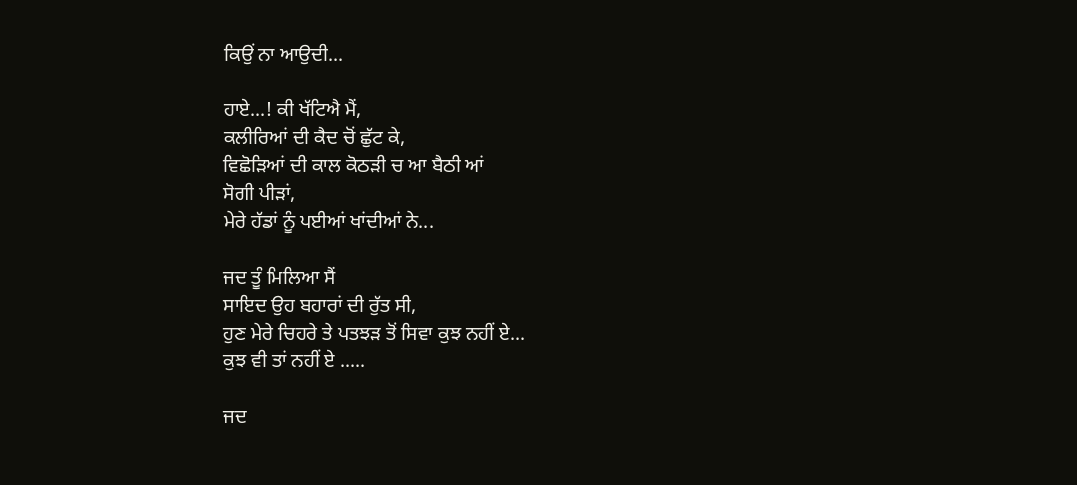ਕਿਉਂ ਨਾ ਆਉਦੀ...

ਹਾਏ...! ਕੀ ਖੱਟਿਐ ਮੈਂ,
ਕਲੀਰਿਆਂ ਦੀ ਕੈਦ ਚੋਂ ਛੁੱਟ ਕੇ,
ਵਿਛੋੜਿਆਂ ਦੀ ਕਾਲ ਕੋਠੜੀ ਚ ਆ ਬੈਠੀ ਆਂ
ਸੋਗੀ ਪੀੜਾਂ,
ਮੇਰੇ ਹੱਡਾਂ ਨੂੰ ਪਈਆਂ ਖਾਂਦੀਆਂ ਨੇ...

ਜਦ ਤੂੰ ਮਿਲਿਆ ਸੈਂ
ਸਾਇਦ ਉਹ ਬਹਾਰਾਂ ਦੀ ਰੁੱਤ ਸੀ,
ਹੁਣ ਮੇਰੇ ਚਿਹਰੇ ਤੇ ਪਤਝੜ ਤੋਂ ਸਿਵਾ ਕੁਝ ਨਹੀਂ ਏ...
ਕੁਝ ਵੀ ਤਾਂ ਨਹੀਂ ਏ .....

ਜਦ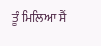ਤੂੰ ਮਿਲਿਆ ਸੈਂ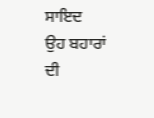ਸਾਇਦ ਉਹ ਬਹਾਰਾਂ ਦੀ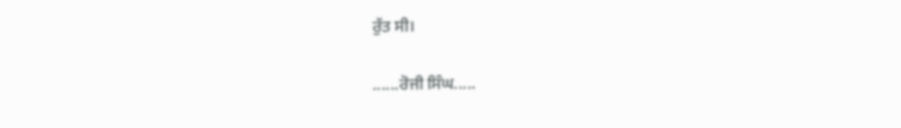ਰੁੱਤ ਸੀ।

......ਰੋਜੀ ਸਿੰਘ.....